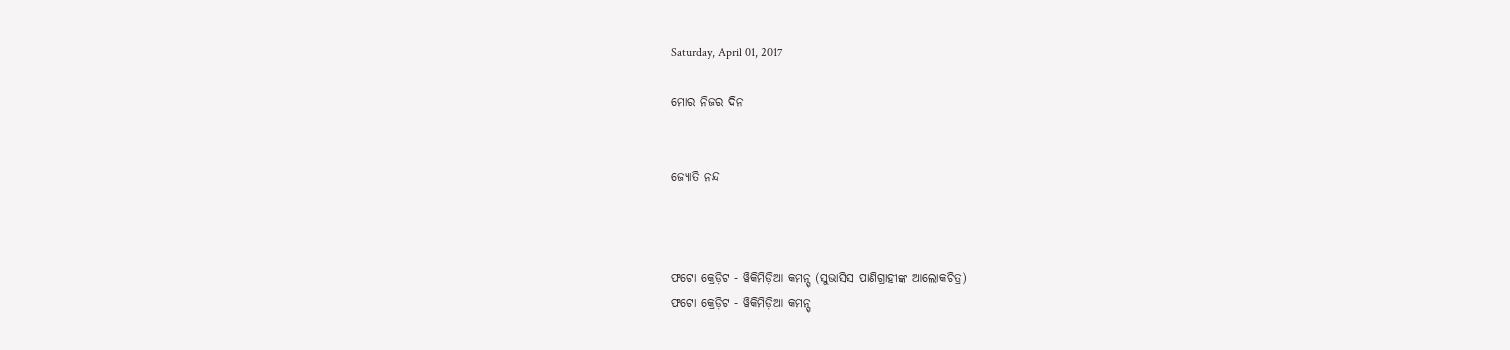Saturday, April 01, 2017

ମୋର ନିଜର ଦିନ


ଜ୍ୟୋତି ନନ୍ଦ



ଫଟୋ କ୍ରେଡ଼ିଟ - ୱିକିମିଡ଼ିଆ କମନ୍ସ୍ (ସୁଭାସିସ ପାଣିଗ୍ରାହୀଙ୍କ ଆଲୋକଚିତ୍ର)
ଫଟୋ କ୍ରେଡ଼ିଟ - ୱିକିମିଡ଼ିଆ କମନ୍ସ୍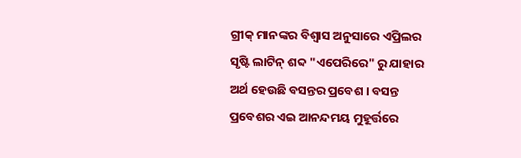ଗ୍ରୀକ୍ ମାନଙ୍କର ବିଶ୍ୱାସ ଅନୁସାରେ ଏପ୍ରିଲର ସୃଷ୍ଟି ଲାଟିନ୍ ଶବ୍ଦ "ଏପେରିରେ" ରୁ ଯାହାର ଅର୍ଥ ହେଉଛି ବସନ୍ତର ପ୍ରବେଶ । ବସନ୍ତ ପ୍ରବେଶର ଏଇ ଆନନ୍ଦମୟ ମୁହୂର୍ତ୍ତରେ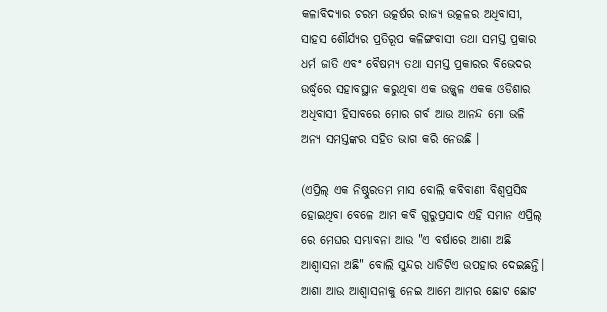କଳାବିଦ୍ୟାର ଚରମ ଉତ୍କର୍ଷର ରାଜ୍ୟ ଉତ୍କଳର ଅଧିବାସୀ, ସାହସ ଶୌର୍ଯ୍ୟର ପ୍ରତିରୂପ କଳିଙ୍ଗବାସୀ ତଥା ସମସ୍ତ ପ୍ରକାର ଧର୍ମ ଜାତି ଏବଂ ବୈଷମ୍ୟ ତଥା ସମସ୍ତ ପ୍ରକାରର ବିଭେଦର ଉର୍ଦ୍ଧ୍ୱରେ ସହାବସ୍ଥାନ କରୁଥିବା ଏକ ଉଜ୍ଜ୍ୱଳ ଏକକ ଓଡିଶାର ଅଧିବାସୀ ହିସାବରେ ମୋର ଗର୍ବ ଆଉ ଆନନ୍ଦ ମୋ ଭଳି ଅନ୍ୟ ସମସ୍ତଙ୍କର ସହିତ ଭାଗ କରି ନେଉଛି ।

(ଏପ୍ରିଲ୍ ଏକ ନିଷ୍ଠୁରତମ ମାସ ବୋଲି କବିବାଣୀ ବିଶ୍ୱପ୍ରସିଦ୍ଧ ହୋଇଥିବା ବେଳେ ଆମ କବି ଗୁରୁପ୍ରସାଦ ଏହି ସମାନ ଏପ୍ରିଲ୍ ରେ ମେଘର ସମ୍ଭାବନା ଆଉ "ଏ ବର୍ଷାରେ ଆଶା ଅଛି ଆଶ୍ୱାସନା ଅଛି" ବୋଲି ସୁନ୍ଦର ଧାଡିଟିଏ ଉପହାର ଦେଇଛନ୍ତି। ଆଶା ଆଉ ଆଶ୍ୱାସନାକୁ ନେଇ ଆମେ ଆମର ଛୋଟ ଛୋଟ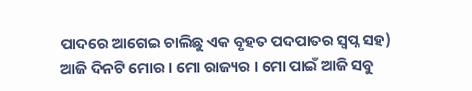ପାଦରେ ଆଗେଇ ଚାଲିଛୁ ଏକ ବୃହତ ପଦପାତର ସ୍ୱପ୍ନ ସହ)
ଆଜି ଦିନଟି ମୋର । ମୋ ରାଜ୍ୟର । ମୋ ପାଇଁ ଆଜି ସବୁ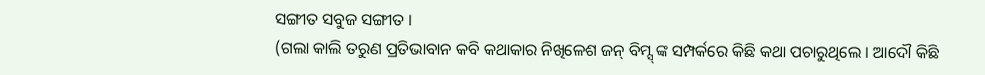ସଙ୍ଗୀତ ସବୁଜ ସଙ୍ଗୀତ ।
(ଗଲା କାଲି ତରୁଣ ପ୍ରତିଭାବାନ କବି କଥାକାର ନିଖିଳେଶ ଜନ୍ ବିମ୍ସ୍ ଙ୍କ ସମ୍ପର୍କରେ କିଛି କଥା ପଚାରୁଥିଲେ । ଆଦୌ କିଛି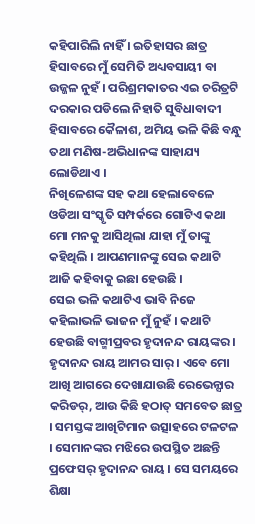କହିପାରିଲି ନାହିଁ । ଇତିହାସର ଛାତ୍ର ହିସାବରେ ମୁଁ ସେମିତି ଅଧ୍ୟବସାୟୀ ବା ଉଜ୍ଜଳ ନୁହଁ । ପରିଶ୍ରମକାତର ଏଇ ଚରିତ୍ରଟି ଦରକାର ପଡିଲେ ନିହାତି ସୁବିଧାବାଦୀ ହିସାବରେ କୈଳାଶ, ଅମିୟ ଭଳି କିଛି ବନ୍ଧୁ ତଥା ମଣିଷ-ଅଭିଧାନଙ୍କ ସାହାଯ୍ୟ ଲୋଡିଥାଏ ।
ନିଖିଳେଶଙ୍କ ସହ କଥା ହେଲାବେଳେ ଓଡିଆ ସଂସ୍କୃତି ସମ୍ପର୍କରେ ଗୋଟିଏ କଥା ମୋ ମନକୁ ଆସିଥିଲା ଯାହା ମୁଁ ତାଙ୍କୁ କହିଥିଲି । ଆପଣମାନଙ୍କୁ ସେଇ କଥାଟି ଆଜି କହିବାକୁ ଇଛା ହେଉଛି ।
ସେଇ ଭଳି କଥାଟିଏ ଭାବି ନିଜେ କହିଲାଭଳି ଭାଜନ ମୁଁ ନୁହଁ । କଥାଟି ହେଉଛି ବାଗ୍ମୀପ୍ରବର ହୃଦାନନ୍ଦ ରାୟଙ୍କର । ହୃଦାନନ୍ଦ ରାୟ ଆମର ସାର୍ । ଏବେ ମୋ ଆଖି ଆଗରେ ଦେଖାଯାଉଛି ରେଭେନ୍ସାର କରିଡର୍, ଆଉ କିଛି ହଠାତ୍ ସମବେତ ଛାତ୍ର । ସମସ୍ତଙ୍କ ଆଖିଟିମାନ ଉତ୍ସାହରେ ଟଳଟଳ । ସେମାନଙ୍କର ମଝିରେ ଉପସ୍ଥିତ ଅଛନ୍ତି ପ୍ରଫେସର୍ ହୃଦାନନ୍ଦ ରାୟ । ସେ ସମୟରେ ଶିକ୍ଷା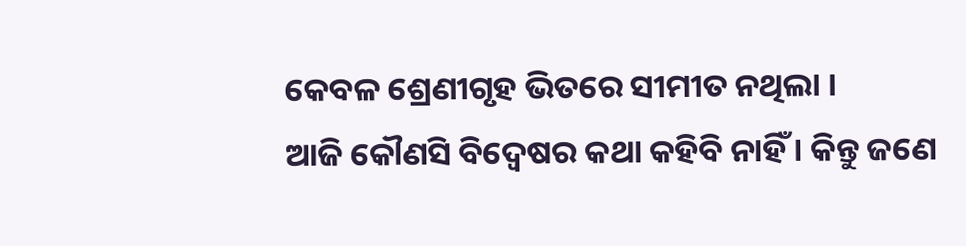କେବଳ ଶ୍ରେଣୀଗୃହ ଭିତରେ ସୀମୀତ ନଥିଲା ।
ଆଜି କୌଣସି ବିଦ୍ୱେଷର କଥା କହିବି ନାହିଁ । କିନ୍ତୁ ଜଣେ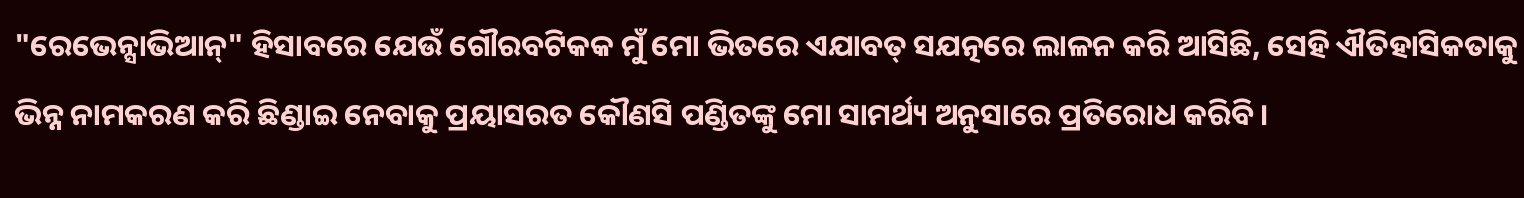"ରେଭେନ୍ସାଭିଆନ୍" ହିସାବରେ ଯେଉଁ ଗୌରବଟିକକ ମୁଁ ମୋ ଭିତରେ ଏଯାବତ୍ ସଯତ୍ନରେ ଲାଳନ କରି ଆସିଛି, ସେହି ଐତିହାସିକତାକୁ ଭିନ୍ନ ନାମକରଣ କରି ଛିଣ୍ଡାଇ ନେବାକୁ ପ୍ରୟାସରତ କୌଣସି ପଣ୍ଡିତଙ୍କୁ ମୋ ସାମର୍ଥ୍ୟ ଅନୁସାରେ ପ୍ରତିରୋଧ କରିବି ।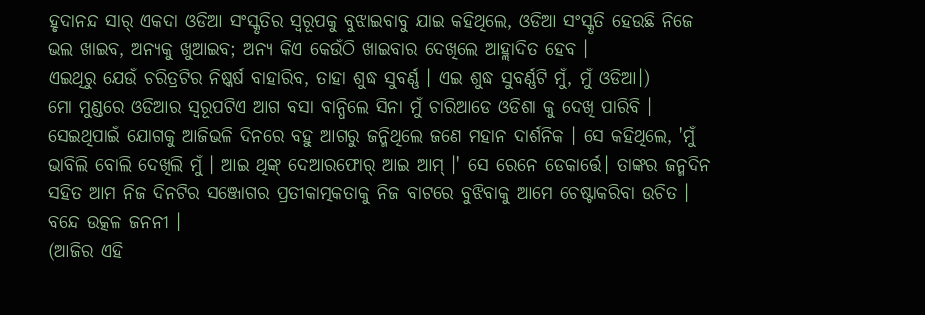ହୃଦାନନ୍ଦ ସାର୍ ଏକଦା ଓଡିଆ ସଂସ୍କୃତିର ସ୍ୱରୂପକୁ ବୁଝାଇବାବୁ ଯାଇ କହିଥିଲେ, ଓଡିଆ ସଂସ୍କୃତି ହେଉଛି ନିଜେ ଭଲ ଖାଇବ, ଅନ୍ୟକୁ ଖୁଆଇବ; ଅନ୍ୟ କିଏ କେଉଁଠି ଖାଇବାର ଦେଖିଲେ ଆହ୍ଲାଦିତ ହେବ ।
ଏଇଥିରୁ ଯେଉଁ ଚରିତ୍ରଟିର ନିଷ୍କର୍ଷ ବାହାରିବ, ତାହା ଶୁଦ୍ଧ ସୁବର୍ଣ୍ଣ । ଏଇ ଶୁଦ୍ଧ ସୁବର୍ଣ୍ଣଟି ମୁଁ, ମୁଁ ଓଡିଆ।)
ମୋ ମୁଣ୍ଡରେ ଓଡିଆର ସ୍ୱରୂପଟିଏ ଆଗ ବସା ବାନ୍ଧିଲେ ସିନା ମୁଁ ଚାରିଆଡେ ଓଡିଶା କୁ ଦେଖି ପାରିବି । ସେଇଥିପାଇଁ ଯୋଗକୁ ଆଜିଭଳି ଦିନରେ ବହୁ ଆଗରୁ ଜନ୍ମିଥିଲେ ଜଣେ ମହାନ ଦାର୍ଶନିକ । ସେ କହିଥିଲେ, 'ମୁଁ ଭାବିଲି ବୋଲି ଦେଖିଲି ମୁଁ । ଆଇ ଥିଙ୍କ୍ ଦେଆରଫୋର୍ ଆଇ ଆମ୍ ।' ସେ ରେନେ ଡେକାର୍ତ୍ତେ। ତାଙ୍କର ଜନ୍ମଦିନ ସହିତ ଆମ ନିଜ ଦିନଟିର ସଞ୍ଜୋଗର ପ୍ରତୀକାତ୍ମକତାକୁ ନିଜ ବାଟରେ ବୁଝିବାକୁ ଆମେ ଚେଷ୍ଟାକରିବା ଉଚିତ ।
ବନ୍ଦେ ଉତ୍କଳ ଜନନୀ ।
(ଆଜିର ଏହି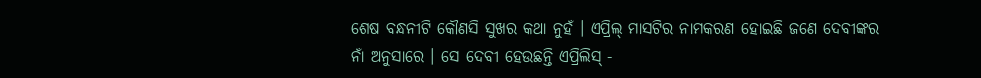ଶେଷ ବନ୍ଧନୀଟି କୌଣସି ସୁଖର କଥା ନୁହଁ । ଏପ୍ରିଲ୍ ମାସଟିର ନାମକରଣ ହୋଇଛି ଜଣେ ଦେବୀଙ୍କର ନାଁ ଅନୁସାରେ । ସେ ଦେବୀ ହେଉଛନ୍ତି ଏପ୍ରିଲିସ୍ -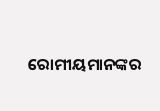ରୋମୀୟମାନଙ୍କର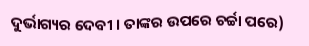ଦୁର୍ଭାଗ୍ୟର ଦେବୀ । ତାଙ୍କର ଉପରେ ଚର୍ଚ୍ଚା ପରେ)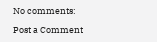No comments:

Post a Comment